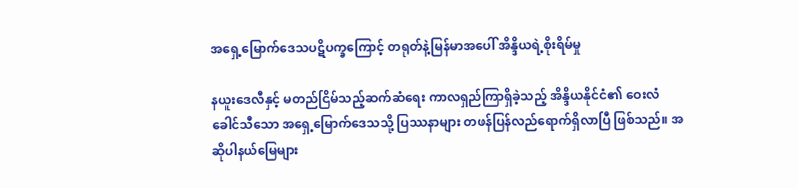အရှေ့မြောက်ဒေသပဋိပက္ခကြောင့် တရုတ်နဲ့မြန်မာအပေါ် အိန္ဒိယရဲ့စိုးရိမ်မှု

နယူးဒေလီနှင့် မတည်ငြိမ်သည့်ဆက်ဆံရေး ကာလရှည်ကြာရှိခဲ့သည့် အိန္ဒိယနိုင်ငံ၏ ဝေးလံခေါင်သီသော အရှေ့မြောက်ဒေသသို့ ပြဿနာများ တဖန်ပြန်လည်ရောက်ရှိလာပြီ ဖြစ်သည်။ အဆိုပါနယ်မြေများ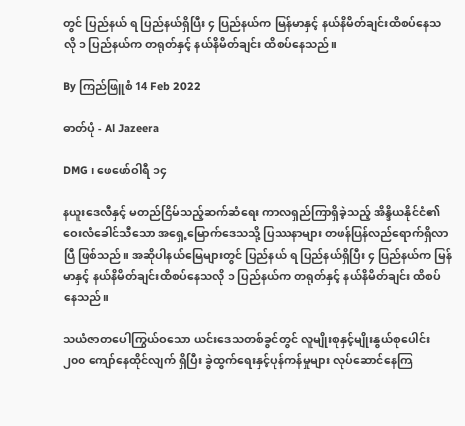တွင် ပြည်နယ် ရ ပြည်နယ်ရှိပြီး ၄ ပြည်နယ်က မြန်မာနှင့် နယ်နိမိတ်ချင်းထိစပ်နေသလို ၁ ပြည်နယ်က တရုတ်နှင့် နယ်နိမိတ်ချင်း ထိစပ်နေသည်။

By ကြည်ဖြူစံ 14 Feb 2022

ဓာတ်ပုံ - Al Jazeera

DMG ၊ ဖေဖော်ဝါရီ ၁၄

နယူးဒေလီနှင့် မတည်ငြိမ်သည့်ဆက်ဆံရေး ကာလရှည်ကြာရှိခဲ့သည့် အိန္ဒိယနိုင်ငံ၏ ဝေးလံခေါင်သီသော အရှေ့မြောက်ဒေသသို့ ပြဿနာများ တဖန်ပြန်လည်ရောက်ရှိလာပြီ ဖြစ်သည်။ အဆိုပါနယ်မြေများတွင် ပြည်နယ် ရ ပြည်နယ်ရှိပြီး ၄ ပြည်နယ်က မြန်မာနှင့် နယ်နိမိတ်ချင်းထိစပ်နေသလို ၁ ပြည်နယ်က တရုတ်နှင့် နယ်နိမိတ်ချင်း ထိစပ်နေသည်။

သယံဇာတပေါကြွယ်ဝသော ယင်းဒေသတစ်ခွင်တွင် လူမျိုးစုနှင့်မျိုးနွယ်စုပေါင်း ၂၀၀ ကျော်နေထိုင်လျက် ရှိပြီး ခွဲထွက်ရေးနှင့်ပုန်ကန်မှုများ လုပ်ဆောင်နေကြ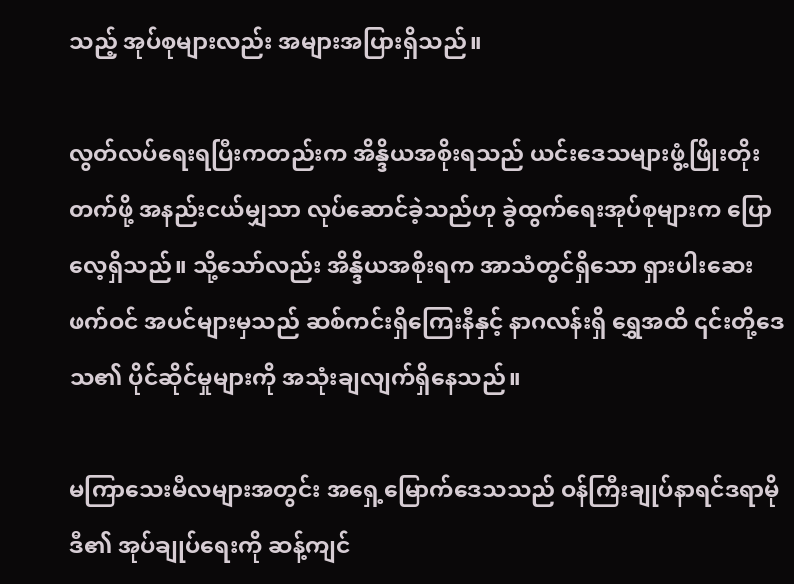သည့် အုပ်စုများလည်း အများအပြားရှိသည်။

လွတ်လပ်ရေးရပြီးကတည်းက အိန္ဒိယအစိုးရသည် ယင်းဒေသများဖွံ့ဖြိုးတိုးတက်ဖို့ အနည်းငယ်မျှသာ လုပ်ဆောင်ခဲ့သည်ဟု ခွဲထွက်ရေးအုပ်စုများက ပြောလေ့ရှိသည်။ သို့သော်လည်း အိန္ဒိယအစိုးရက အာသံတွင်ရှိသော ရှားပါးဆေးဖက်ဝင် အပင်များမှသည် ဆစ်ကင်းရှိကြေးနီနှင့် နာဂလန်းရှိ ရွှေအထိ ၎င်းတို့ဒေသ၏ ပိုင်ဆိုင်မှုများကို အသုံးချလျက်ရှိနေသည်။

မကြာသေးမီလများအတွင်း အရှေ့မြောက်ဒေသသည် ဝန်ကြီးချုပ်နာရင်ဒရာမိုဒီ၏ အုပ်ချုပ်ရေးကို ဆန့်ကျင်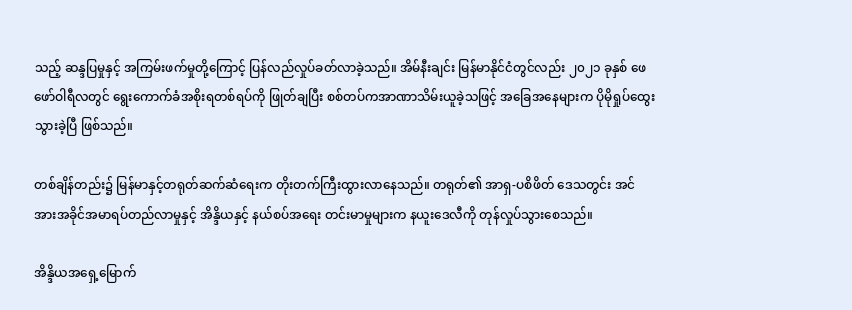သည့် ဆန္ဒပြမှုနှင့် အကြမ်းဖက်မှုတို့ကြောင့် ပြန်လည်လှုပ်ခတ်လာခဲ့သည်။ အိမ်နီးချင်း မြန်မာနိုင်ငံတွင်လည်း ၂၀၂၁ ခုနှစ် ဖေဖော်ဝါရီလတွင် ရွေးကောက်ခံအစိုးရတစ်ရပ်ကို ဖြုတ်ချပြီး စစ်တပ်ကအာဏာသိမ်းယူခဲ့သဖြင့် အခြေအနေများက ပိုမိုရှုပ်ထွေးသွားခဲ့ပြီ ဖြစ်သည်။

တစ်ချိန်တည်း၌ မြန်မာနှင့်တရုတ်ဆက်ဆံရေးက တိုးတက်ကြီးထွားလာနေသည်။ တရုတ်၏ အာရှ-ပစိဖိတ် ဒေသတွင်း အင်အားအခိုင်အမာရပ်တည်လာမှုနှင့် အိန္ဒိယနှင့် နယ်စပ်အရေး တင်းမာမှုများက နယူးဒေလီကို တုန်လှုပ်သွားစေသည်။

အိန္ဒိယအရှေ့မြောက်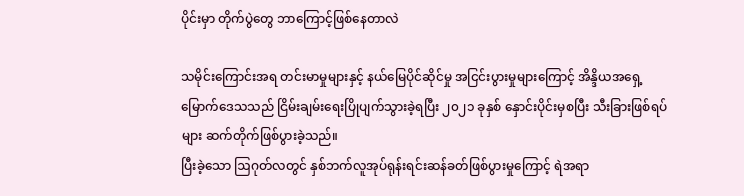ပိုင်းမှာ တိုက်ပွဲတွေ ဘာကြောင့်ဖြစ်နေတာလဲ

သမိုင်းကြောင်းအရ တင်းမာမှုများနှင့် နယ်မြေပိုင်ဆိုင်မှု အငြင်းပွားမှုများကြောင့် အိန္ဒိယအရှေ့မြောက်ဒေသသည် ငြိမ်းချမ်းရေးပြိုပျက်သွားခဲ့ရပြီး ၂၀၂၁ ခုနှစ် နှောင်းပိုင်းမှစပြီး သီးခြားဖြစ်ရပ်များ ဆက်တိုက်ဖြစ်ပွားခဲ့သည်။
ပြီးခဲ့သော ဩဂုတ်လတွင် နှစ်ဘက်လူအုပ်ရုန်းရင်းဆန်ခတ်ဖြစ်ပွားမှုကြောင့် ရဲအရာ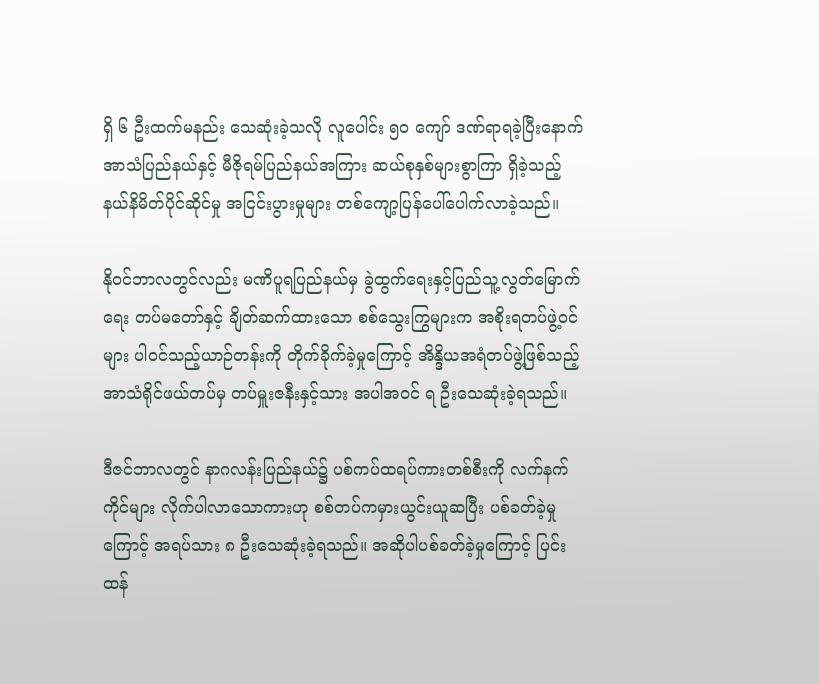ရှိ ၆ ဦးထက်မနည်း သေဆုံးခဲ့သလို လူပေါင်း ၅၀ ကျော် ဒဏ်ရာရခဲ့ပြီးနောက် အာသံပြည်နယ်နှင့် မီဇိုရမ်ပြည်နယ်အကြား ဆယ်စုနှစ်များစွာကြာ ရှိခဲ့သည့် နယ်နိမိတ်ပိုင်ဆိုင်မှု အငြင်းပွားမှုများ တစ်ကျော့ပြန်ပေါ်ပေါက်လာခဲ့သည်။

နိုဝင်ဘာလတွင်လည်း မဏိပူရပြည်နယ်မှ ခွဲထွက်ရေးနှင့်ပြည်သူ့လွတ်မြောက်ရေး တပ်မတော်နှင့် ချိတ်ဆက်ထားသော စစ်သွေးကြွများက အစိုးရတပ်ဖွဲ့ဝင်များ ပါဝင်သည့်ယာဉ်တန်းကို တိုက်ခိုက်ခဲ့မှုကြောင့် အိန္ဒိယအရံတပ်ဖွဲ့ဖြစ်သည့် အာသံရိုင်ဖယ်တပ်မှ တပ်မှူးဇနီးနှင့်သား အပါအဝင် ရ ဦးသေဆုံးခဲ့ရသည်။

ဒီဇင်ဘာလတွင် နာဂလန်းပြည်နယ်၌ ပစ်ကပ်ထရပ်ကားတစ်စီးကို လက်နက်ကိုင်များ လိုက်ပါလာသောကားဟု စစ်တပ်ကမှားယွင်းယူဆပြီး ပစ်ခတ်ခဲ့မှုကြောင့် အရပ်သား ၈ ဦးသေဆုံးခဲ့ရသည်။ အဆိုပါပစ်ခတ်ခဲ့မှုကြောင့် ပြင်းထန်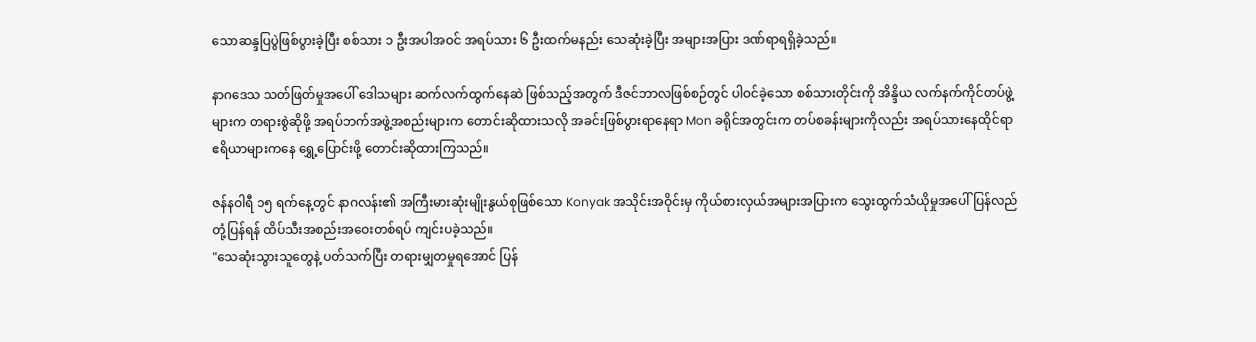သောဆန္ဒပြပွဲဖြစ်ပွားခဲ့ပြီး စစ်သား ၁ ဦးအပါအဝင် အရပ်သား ၆ ဦးထက်မနည်း သေဆုံးခဲ့ပြီး အများအပြား ဒဏ်ရာရရှိခဲ့သည်။

နာဂဒေသ သတ်ဖြတ်မှုအပေါ် ဒေါသများ ဆက်လက်ထွက်နေဆဲ ဖြစ်သည့်အတွက် ဒီဇင်ဘာလဖြစ်စဉ်တွင် ပါဝင်ခဲ့သော စစ်သားတိုင်းကို အိန္ဒိယ လက်နက်ကိုင်တပ်ဖွဲ့များက တရားစွဲဆိုဖို့ အရပ်ဘက်အဖွဲ့အစည်းများက တောင်းဆိုထားသလို အခင်းဖြစ်ပွားရာနေရာ Mon ခရိုင်အတွင်းက တပ်စခန်းများကိုလည်း အရပ်သားနေထိုင်ရာ ဧရိယာများကနေ ရွှေ့ပြောင်းဖို့ တောင်းဆိုထားကြသည်။

ဇန်နဝါရီ ၁၅ ရက်နေ့တွင် နာဂလန်း၏ အကြီးမားဆုံးမျိုးနွယ်စုဖြစ်သော Konyak အသိုင်းအဝိုင်းမှ ကိုယ်စားလှယ်အများအပြားက သွေးထွက်သံယိုမှုအပေါ် ပြန်လည်တုံ့ပြန်ရန် ထိပ်သီးအစည်းအဝေးတစ်ရပ် ကျင်းပခဲ့သည်။
"သေဆုံးသွားသူတွေနဲ့ ပတ်သက်ပြီး တရားမျှတမှုရအောင် ပြန်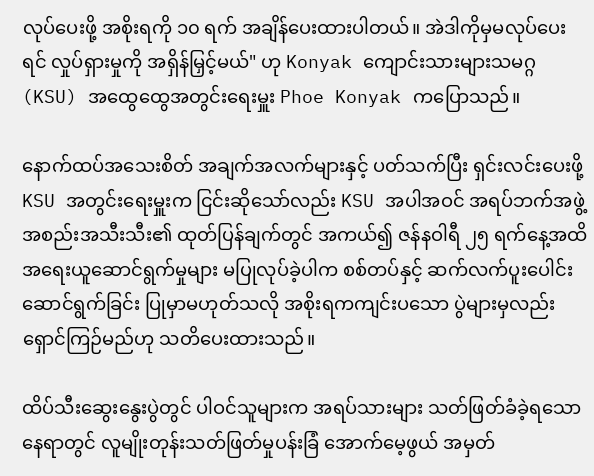လုပ်ပေးဖို့ အစိုးရကို ၁၀ ရက် အချိန်ပေးထားပါတယ်။ အဲဒါကိုမှမလုပ်ပေးရင် လှုပ်ရှားမှုကို အရှိန်မြှင့်မယ်" ဟု Konyak ကျောင်းသားများသမဂ္ဂ (KSU) အထွေထွေအတွင်းရေးမှူး Phoe Konyak ကပြောသည်။

နောက်ထပ်အသေးစိတ် အချက်အလက်များနှင့် ပတ်သက်ပြီး ရှင်းလင်းပေးဖို့ KSU အတွင်းရေးမှူးက ငြင်းဆိုသော်လည်း KSU အပါအဝင် အရပ်ဘက်အဖွဲ့အစည်းအသီးသီး၏ ထုတ်ပြန်ချက်တွင် အကယ်၍ ဇန်နဝါရီ ၂၅ ရက်နေ့အထိ အရေးယူဆောင်ရွက်မှုများ မပြုလုပ်ခဲ့ပါက စစ်တပ်နှင့် ဆက်လက်ပူးပေါင်းဆောင်ရွက်ခြင်း ပြုမှာမဟုတ်သလို အစိုးရကကျင်းပသော ပွဲများမှလည်း ရှောင်ကြဉ်မည်ဟု သတိပေးထားသည်။

ထိပ်သီးဆွေးနွေးပွဲတွင် ပါဝင်သူများက အရပ်သားများ သတ်ဖြတ်ခံခဲ့ရသော နေရာတွင် လူမျိုးတုန်းသတ်ဖြတ်မှုပန်းခြံ အောက်မေ့ဖွယ် အမှတ်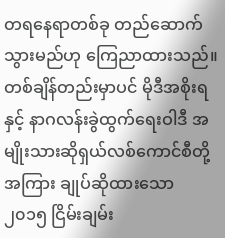တရနေရာတစ်ခု တည်ဆောက်သွားမည်ဟု ကြေညာထားသည်။ တစ်ချိန်တည်းမှာပင် မိုဒီအစိုးရနှင့် နာဂလန်းခွဲထွက်ရေးဝါဒီ အမျိုးသားဆိုရှယ်လစ်ကောင်စီတို့အကြား ချုပ်ဆိုထားသော ၂၀၁၅ ငြိမ်းချမ်း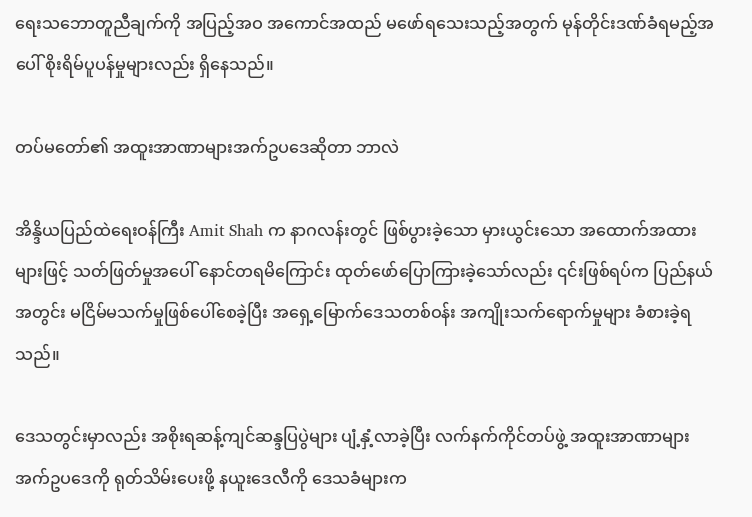ရေးသဘောတူညီချက်ကို အပြည့်အဝ အကောင်အထည် မဖော်ရသေးသည့်အတွက် မုန်တိုင်းဒဏ်ခံရမည့်အပေါ် စိုးရိမ်ပူပန်မှုများလည်း ရှိနေသည်။

တပ်မတော်၏ အထူးအာဏာများအက်ဥပဒေဆိုတာ ဘာလဲ

အိန္ဒိယပြည်ထဲရေးဝန်ကြီး Amit Shah က နာဂလန်းတွင် ဖြစ်ပွားခဲ့သော မှားယွင်းသော အထောက်အထားများဖြင့် သတ်ဖြတ်မှုအပေါ် နောင်တရမိကြောင်း ထုတ်ဖော်ပြောကြားခဲ့သော်လည်း ၎င်းဖြစ်ရပ်က ပြည်နယ်အတွင်း မငြိမ်မသက်မှုဖြစ်ပေါ်စေခဲ့ပြီး အရှေ့မြောက်ဒေသတစ်ဝန်း အကျိုးသက်ရောက်မှုများ ခံစားခဲ့ရသည်။

ဒေသတွင်းမှာလည်း အစိုးရဆန့်ကျင်ဆန္ဒပြပွဲများ ပျံ့နှံ့လာခဲ့ပြီး လက်နက်ကိုင်တပ်ဖွဲ့ အထူးအာဏာများအက်ဥပဒေကို ရုတ်သိမ်းပေးဖို့ နယူးဒေလီကို ဒေသခံများက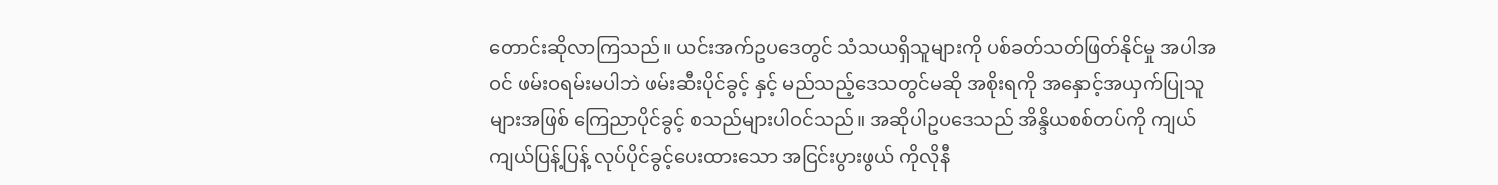တောင်းဆိုလာကြသည်။ ယင်းအက်ဥပဒေတွင် သံသယရှိသူများကို ပစ်ခတ်သတ်ဖြတ်နိုင်မှု အပါအဝင် ဖမ်းဝရမ်းမပါဘဲ ဖမ်းဆီးပိုင်ခွင့် နှင့် မည်သည့်ဒေသတွင်မဆို အစိုးရကို အနှောင့်အယှက်ပြုသူများအဖြစ် ကြေညာပိုင်ခွင့် စသည်များပါဝင်သည်။ အဆိုပါဥပဒေသည် အိန္ဒိယစစ်တပ်ကို ကျယ်ကျယ်ပြန့်ပြန့် လုပ်ပိုင်ခွင့်ပေးထားသော အငြင်းပွားဖွယ် ကိုလိုနီ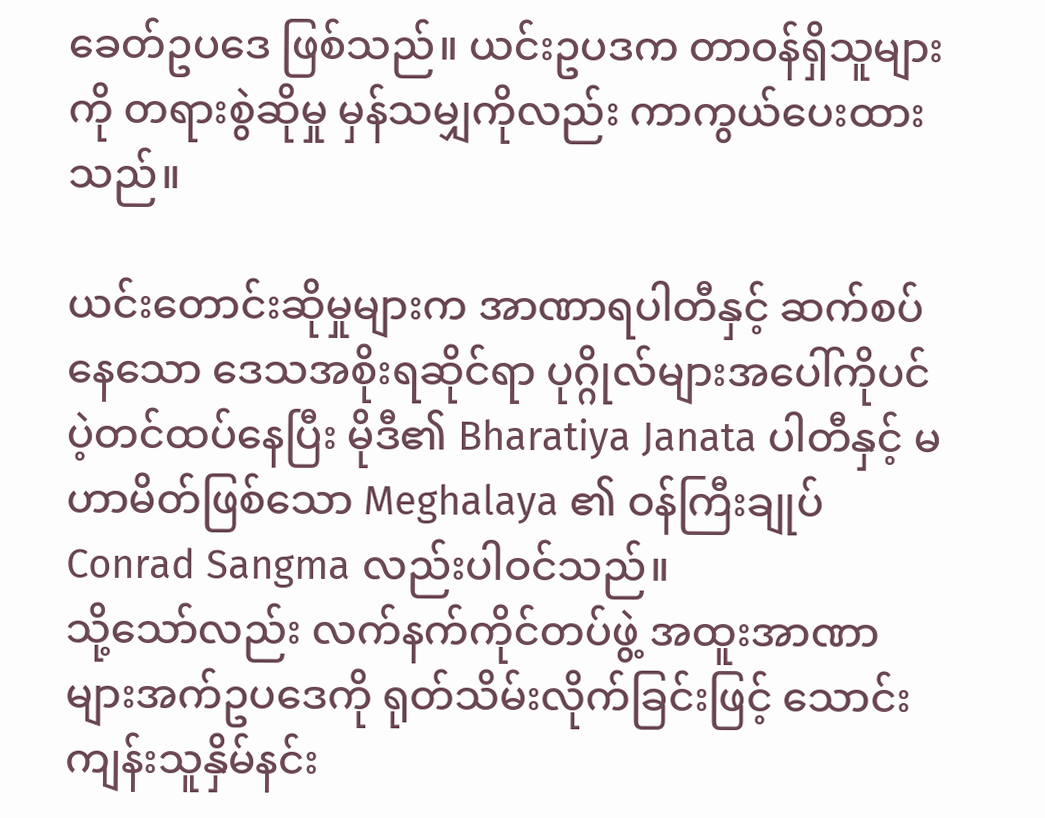ခေတ်ဥပဒေ ဖြစ်သည်။ ယင်းဥပဒက တာဝန်ရှိသူများကို တရားစွဲဆိုမှု မှန်သမျှကိုလည်း ကာကွယ်ပေးထားသည်။

ယင်းတောင်းဆိုမှုများက အာဏာရပါတီနှင့် ဆက်စပ်နေသော ဒေသအစိုးရဆိုင်ရာ ပုဂ္ဂိုလ်များအပေါ်ကိုပင် ပဲ့တင်ထပ်နေပြီး မိုဒီ၏ Bharatiya Janata ပါတီနှင့် မဟာမိတ်ဖြစ်သော Meghalaya ၏ ဝန်ကြီးချုပ် Conrad Sangma လည်းပါဝင်သည်။
သို့သော်လည်း လက်နက်ကိုင်တပ်ဖွဲ့ အထူးအာဏာများအက်ဥပဒေကို ရုတ်သိမ်းလိုက်ခြင်းဖြင့် သောင်းကျန်းသူနှိမ်နင်း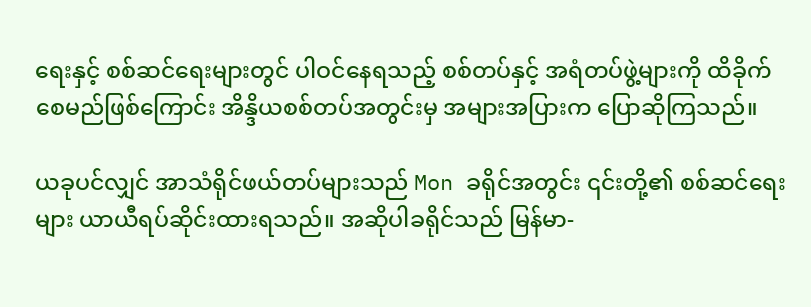ရေးနှင့် စစ်ဆင်ရေးများတွင် ပါဝင်နေရသည့် စစ်တပ်နှင့် အရံတပ်ဖွဲ့များကို ထိခိုက်စေမည်ဖြစ်ကြောင်း အိန္ဒိယစစ်တပ်အတွင်းမှ အများအပြားက ပြောဆိုကြသည်။

ယခုပင်လျှင် အာသံရိုင်ဖယ်တပ်များသည် Mon ခရိုင်အတွင်း ၎င်းတို့၏ စစ်ဆင်ရေးများ ယာယီရပ်ဆိုင်းထားရသည်။ အဆိုပါခရိုင်သည် မြန်မာ-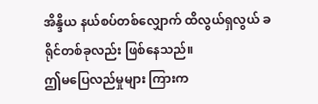အိန္ဒိယ နယ်စပ်တစ်လျှောက် ထိလွယ်ရှလွယ် ခရိုင်တစ်ခုလည်း ဖြစ်နေသည်။
ဤမပြေလည်မှုများ ကြားက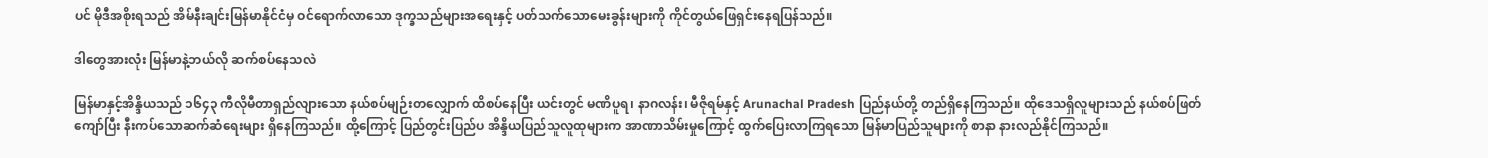ပင် မိုဒီအစိုးရသည် အိမ်နီးချင်းမြန်မာနိုင်ငံမှ ဝင်ရောက်လာသော ဒုက္ခသည်များအရေးနှင့် ပတ်သက်သောမေးခွန်းများကို ကိုင်တွယ်ဖြေရှင်းနေရပြန်သည်။

ဒါတွေအားလုံး မြန်မာနဲ့ဘယ်လို ဆက်စပ်နေသလဲ

မြန်မာနှင့်အိန္ဒိယသည် ၁၆၄၃ ကီလိုမီတာရှည်လျားသော နယ်စပ်မျဉ်းတလျှောက် ထိစပ်နေပြီး ယင်းတွင် မဏိပူရ၊ နာဂလန်း၊ မီဇိုရမ်နှင့် Arunachal Pradesh ပြည်နယ်တို့ တည်ရှိနေကြသည်။ ထိုဒေသရှိလူများသည် နယ်စပ်ဖြတ်ကျော်ပြီး နီးကပ်သောဆက်ဆံရေးများ ရှိနေကြသည်။ ထို့ကြောင့် ပြည်တွင်းပြည်ပ အိန္ဒိယပြည်သူလူထုများက အာဏာသိမ်းမှုကြောင့် ထွက်ပြေးလာကြရသော မြန်မာပြည်သူများကို စာနာ နားလည်နိုင်ကြသည်။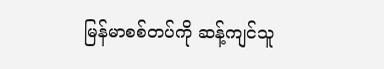မြန်မာစစ်တပ်ကို ဆန့်ကျင်သူ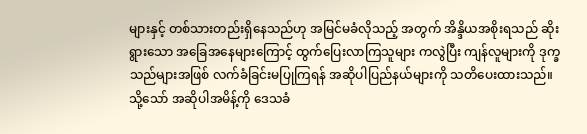များနှင့် တစ်သားတည်းရှိနေသည်ဟု အမြင်မခံလိုသည့် အတွက် အိန္ဒိယအစိုးရသည် ဆိုးရွားသော အခြေအနေများကြောင့် ထွက်ပြေးလာကြသူများ ကလွဲပြီး ကျန်လူများကို ဒုက္ခသည်များအဖြစ် လက်ခံခြင်းမပြုကြရန် အဆိုပါပြည်နယ်များကို သတိပေးထားသည်။ သို့သော် အဆိုပါအမိန့်ကို ဒေသခံ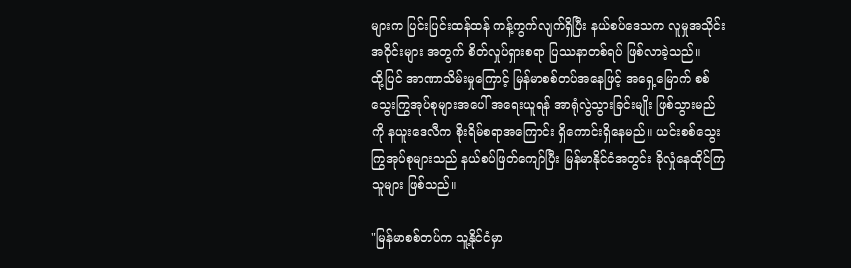များက ပြင်းပြင်းထန်ထန် ကန့်ကွက်လျက်ရှိပြီး နယ်စပ်ဒေသက လူမှုအသိုင်းအဝိုင်းများ အတွက် စိတ်လှုပ်ရှားစရာ ပြဿနာတစ်ရပ် ဖြစ်လာခဲ့သည်။
ထို့ပြင် အာဏာသိမ်းမှုကြောင့် မြန်မာစစ်တပ်အနေဖြင့် အရှေ့မြောက် စစ်သွေးကြွအုပ်စုများအပေါ် အရေးယူရန် အာရုံလွဲသွားခြင်းမျိုး ဖြစ်သွားမည်ကို နယူးဒေလီက စိုးရိမ်စရာအကြောင်း ရှိကောင်းရှိနေမည်။ ယင်းစစ်သွေးကြွအုပ်စုများသည် နယ်စပ်ဖြတ်ကျော်ပြီး မြန်မာနိုင်ငံအတွင်း ခိုလှုံနေထိုင်ကြသူများ ဖြစ်သည်။

"မြန်မာစစ်တပ်က သူ့နိုင်ငံမှာ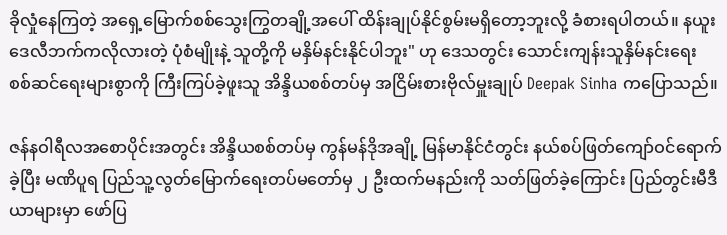ခိုလှုံနေကြတဲ့ အရှေ့မြောက်စစ်သွေးကြွတချို့အပေါ် ထိန်းချုပ်နိုင်စွမ်းမရှိတော့ဘူးလို့ ခံစားရပါတယ်။ နယူးဒေလီဘက်ကလိုလားတဲ့ ပုံစံမျိုးနဲ့ သူတို့ကို မနှိမ်နင်းနိုင်ပါဘူး" ဟု ဒေသတွင်း သောင်းကျန်းသူနှိမ်နင်းရေး စစ်ဆင်ရေးများစွာကို ကြီးကြပ်ခဲ့ဖူးသူ အိန္ဒိယစစ်တပ်မှ အငြိမ်းစားဗိုလ်မှူးချုပ် Deepak Sinha ကပြောသည်။

ဇန်နဝါရီလအစောပိုင်းအတွင်း အိန္ဒိယစစ်တပ်မှ ကွန်မန်ဒိုအချို့ မြန်မာနိုင်ငံတွင်း နယ်စပ်ဖြတ်ကျော်ဝင်ရောက်ခဲ့ပြီး မဏိပူရ ပြည်သူ့လွတ်မြောက်ရေးတပ်မတော်မှ ၂ ဦးထက်မနည်းကို သတ်ဖြတ်ခဲ့ကြောင်း ပြည်တွင်းမီဒီယာများမှာ ဖော်ပြ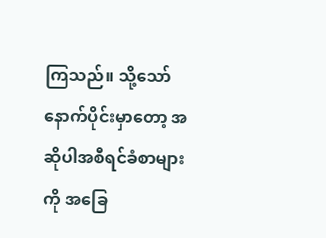ကြသည်။ သို့သော် နောက်ပိုင်းမှာတော့ အဆိုပါအစီရင်ခံစာများကို အခြေ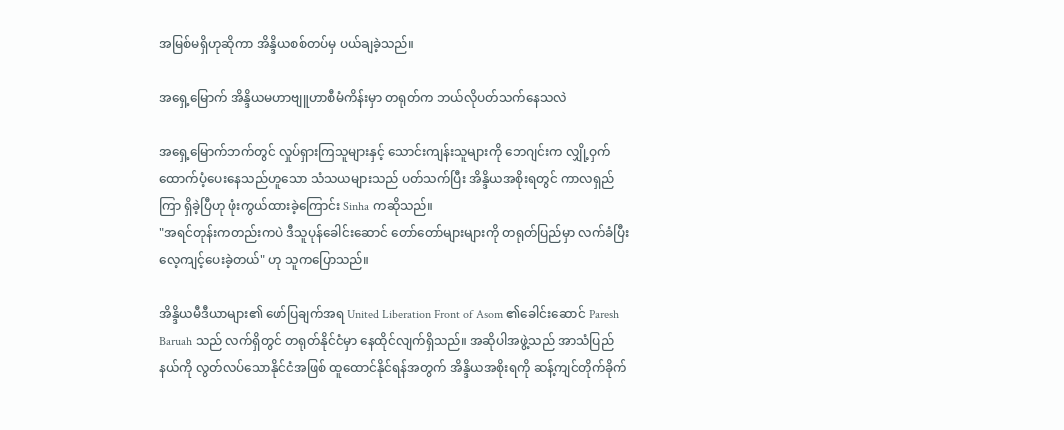အမြစ်မရှိဟုဆိုကာ အိန္ဒိယစစ်တပ်မှ ပယ်ချခဲ့သည်။

အရှေ့မြောက် အိန္ဒိယမဟာဗျူဟာစီမံကိန်းမှာ တရုတ်က ဘယ်လိုပတ်သက်နေသလဲ

အရှေ့မြောက်ဘက်တွင် လှုပ်ရှားကြသူများနှင့် သောင်းကျန်းသူများကို ဘေဂျင်းက လျှို့ဝှက်ထောက်ပံ့ပေးနေသည်ဟူသော သံသယများသည် ပတ်သက်ပြီး အိန္ဒိယအစိုးရတွင် ကာလရှည်ကြာ ရှိခဲ့ပြီဟု ဖုံးကွယ်ထားခဲ့ကြောင်း Sinha ကဆိုသည်။
"အရင်တုန်းကတည်းကပဲ ဒီသူပုန်ခေါင်းဆောင် တော်တော်များများကို တရုတ်ပြည်မှာ လက်ခံပြီး လေ့ကျင့်ပေးခဲ့တယ်" ဟု သူကပြောသည်။

အိန္ဒိယမီဒီယာများ၏ ဖော်ပြချက်အရ United Liberation Front of Asom ၏ခေါင်းဆောင် Paresh Baruah သည် လက်ရှိတွင် တရုတ်နိုင်ငံမှာ နေထိုင်လျက်ရှိသည်။ အဆိုပါအဖွဲ့သည် အာသံပြည်နယ်ကို လွတ်လပ်သောနိုင်ငံအဖြစ် ထူထောင်နိုင်ရန်အတွက် အိန္ဒိယအစိုးရကို ဆန့်ကျင်တိုက်ခိုက်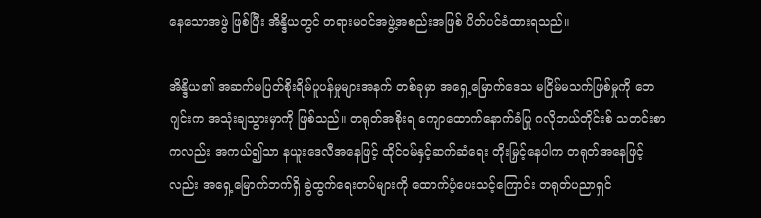နေသောအဖွဲ ဖြစ်ပြီး အိန္ဒိယတွင် တရားမဝင်အဖွဲ့အစည်းအဖြစ် ပိတ်ပင်ခံထားရသည်။

အိန္ဒိယ၏ အဆက်မပြတ်စိုးရိမ်ပူပန်မှုများအနက် တစ်ခုမှာ အရှေ့မြောက်ဒေသ မငြိမ်မသက်ဖြစ်မှုကို ဘေဂျင်းက အသုံးချသွားမှာကို ဖြစ်သည်။ တရုတ်အစိုးရ ကျောထောက်နောက်ခံပြု ဂလိုဘယ်တိုင်းစ် သတင်းစာကလည်း အကယ်၍သာ နယူးဒေလီအနေဖြင့် ထိုင်ဝမ်နှင့်ဆက်ဆံရေး တိုးမြှင့်နေပါက တရုတ်အနေဖြင့်လည်း အရှေ့မြောက်ဘက်ရှိ ခွဲထွက်ရေးတပ်များကို ထောက်ပံ့ပေးသင့်ကြောင်း တရုတ်ပညာရှင်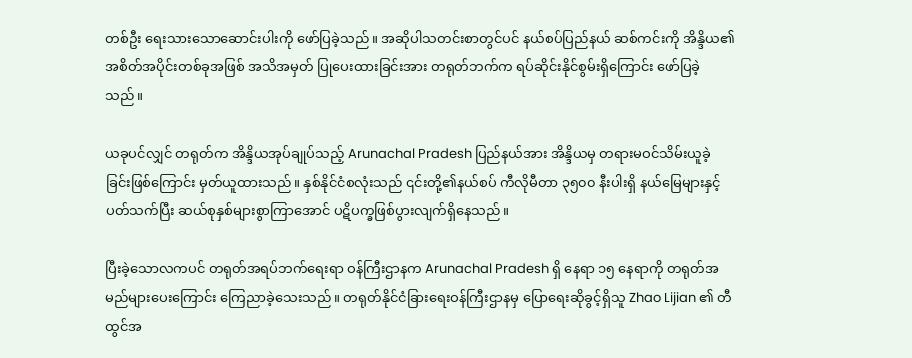တစ်ဦး ရေးသားသောဆောင်းပါးကို ဖော်ပြခဲ့သည်။ အဆိုပါသတင်းစာတွင်ပင် နယ်စပ်ပြည်နယ် ဆစ်ကင်းကို အိန္ဒိယ၏ အစိတ်အပိုင်းတစ်ခုအဖြစ် အသိအမှတ် ပြုပေးထားခြင်းအား တရုတ်ဘက်က ရပ်ဆိုင်းနိုင်စွမ်းရှိကြောင်း ဖော်ပြခဲ့သည်။

ယခုပင်လျှင် တရုတ်က အိန္ဒိယအုပ်ချုပ်သည့် Arunachal Pradesh ပြည်နယ်အား အိန္ဒိယမှ တရားမဝင်သိမ်းယူခဲ့ခြင်းဖြစ်ကြောင်း မှတ်ယူထားသည်။ နှစ်နိုင်ငံစလုံးသည် ၎င်းတို့၏နယ်စပ် ကီလိုမီတာ ၃၅၀၀ နီးပါးရှိ နယ်မြေများနှင့်ပတ်သက်ပြီး ဆယ်စုနှစ်များစွာကြာအောင် ပဋိပက္ခဖြစ်ပွားလျက်ရှိနေသည်။

ပြီးခဲ့သောလကပင် တရုတ်အရပ်ဘက်ရေးရာ ဝန်ကြီးဌာနက Arunachal Pradesh ရှိ နေရာ ၁၅ နေရာကို တရုတ်အမည်များပေးကြောင်း ကြေညာခဲ့သေးသည်။ တရုတ်နိုင်ငံခြားရေးဝန်ကြီးဌာနမှ ပြောရေးဆိုခွင့်ရှိသူ Zhao Lijian ၏ တီထွင်အ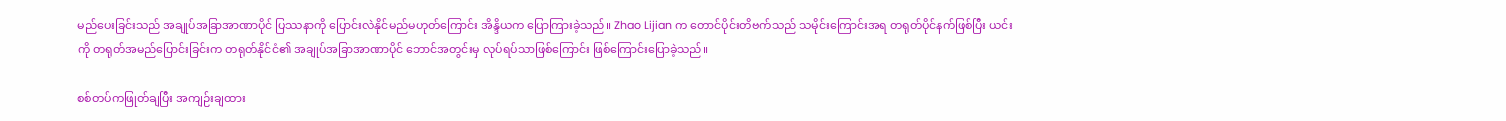မည်ပေးခြင်းသည် အချုပ်အခြာအာဏာပိုင် ပြဿနာကို ပြောင်းလဲနိုင်မည်မဟုတ်ကြောင်း အိန္ဒိယက ပြောကြားခဲ့သည်။ Zhao Lijian က တောင်ပိုင်းတိဗက်သည် သမိုင်းကြောင်းအရ တရုတ်ပိုင်နက်ဖြစ်ပြီး ယင်းကို တရုတ်အမည်ပြောင်းခြင်းက တရုတ်နိုင်ငံ၏ အချုပ်အခြာအာဏာပိုင် ဘောင်အတွင်းမှ လုပ်ရပ်သာဖြစ်ကြောင်း ဖြစ်ကြောင်းပြောခဲ့သည်။

စစ်တပ်ကဖြုတ်ချပြီး အကျဉ်းချထား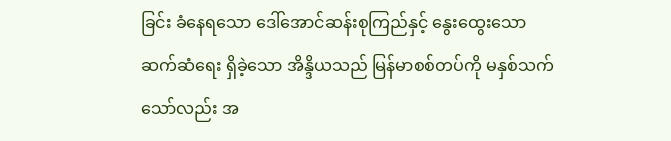ခြင်း ခံနေရသော ဒေါ်အောင်ဆန်းစုကြည်နှင့် နွေးထွေးသောဆက်ဆံရေး ရှိခဲ့သော အိန္ဒိယသည် မြန်မာစစ်တပ်ကို မနှစ်သက်သော်လည်း အ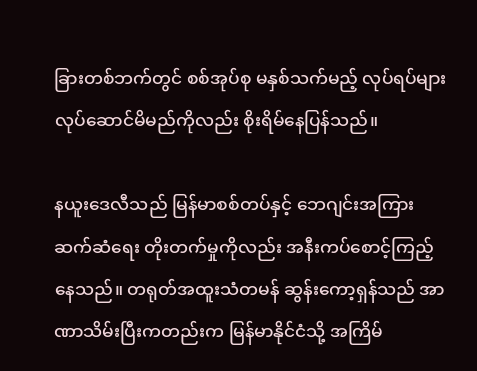ခြားတစ်ဘက်တွင် စစ်အုပ်စု မနှစ်သက်မည့် လုပ်ရပ်များ လုပ်ဆောင်မိမည်ကိုလည်း စိုးရိမ်နေပြန်သည်။

နယူးဒေလီသည် မြန်မာစစ်တပ်နှင့် ဘေဂျင်းအကြား ဆက်ဆံရေး တိုးတက်မှုကိုလည်း အနီးကပ်စောင့်ကြည့်နေသည်။ တရုတ်အထူးသံတမန် ဆွန်းကော့ရှန်သည် အာဏာသိမ်းပြီးကတည်းက မြန်မာနိုင်ငံသို့ အကြိမ်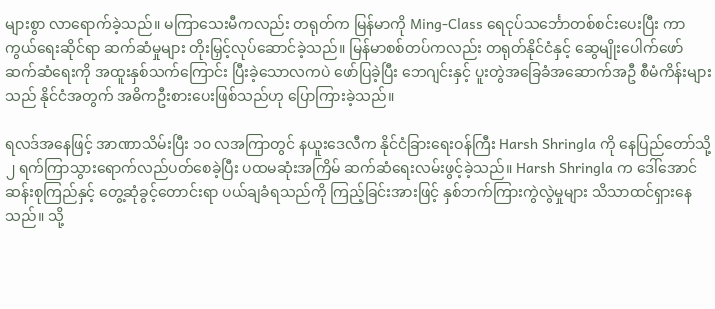များစွာ လာရောက်ခဲ့သည်။ မကြာသေးမီကလည်း တရုတ်က မြန်မာကို Ming-Class ရေငုပ်သင်္ဘောတစ်စင်းပေးပြီး ကာကွယ်ရေးဆိုင်ရာ ဆက်ဆံမှုများ တိုးမြှင့်လုပ်ဆောင်ခဲ့သည်။ မြန်မာစစ်တပ်ကလည်း တရုတ်နိုင်ငံနှင့် ဆွေမျိုးပေါက်ဖော်ဆက်ဆံရေးကို အထူးနှစ်သက်ကြောင်း ပြီးခဲ့သောလကပဲ ဖော်ပြခဲ့ပြီး ဘေဂျင်းနှင့် ပူးတွဲအခြေခံအဆောက်အဦ စီမံကိန်းများသည် နိုင်ငံအတွက် အဓိကဦးစားပေးဖြစ်သည်ဟု ပြောကြားခဲ့သည်။

ရလဒ်အနေဖြင့် အာဏာသိမ်းပြီး ၁၀ လအကြာတွင် နယူးဒေလီက နိုင်ငံခြားရေးဝန်ကြီး Harsh Shringla ကို နေပြည်တော်သို့ ၂ ရက်ကြာသွားရောက်လည်ပတ်စေခဲ့ပြီး ပထမဆုံးအကြိမ် ဆက်ဆံရေးလမ်းဖွင့်ခဲ့သည်။ Harsh Shringla က ဒေါ်အောင်ဆန်းစုကြည်နှင့် တွေ့ဆုံခွင့်တောင်းရာ ပယ်ချခံရသည်ကို ကြည့်ခြင်းအားဖြင့် နှစ်ဘက်ကြားကွဲလွဲမှုများ သိသာထင်ရှားနေသည်။ သို့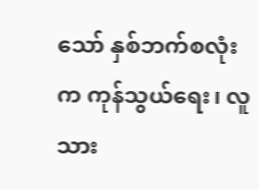သော် နှစ်ဘက်စလုံးက ကုန်သွယ်ရေး၊ လူသား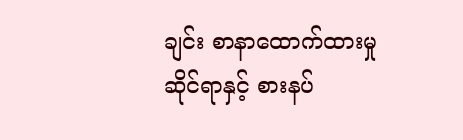ချင်း စာနာထောက်ထားမှုဆိုင်ရာနှင့် စားနပ်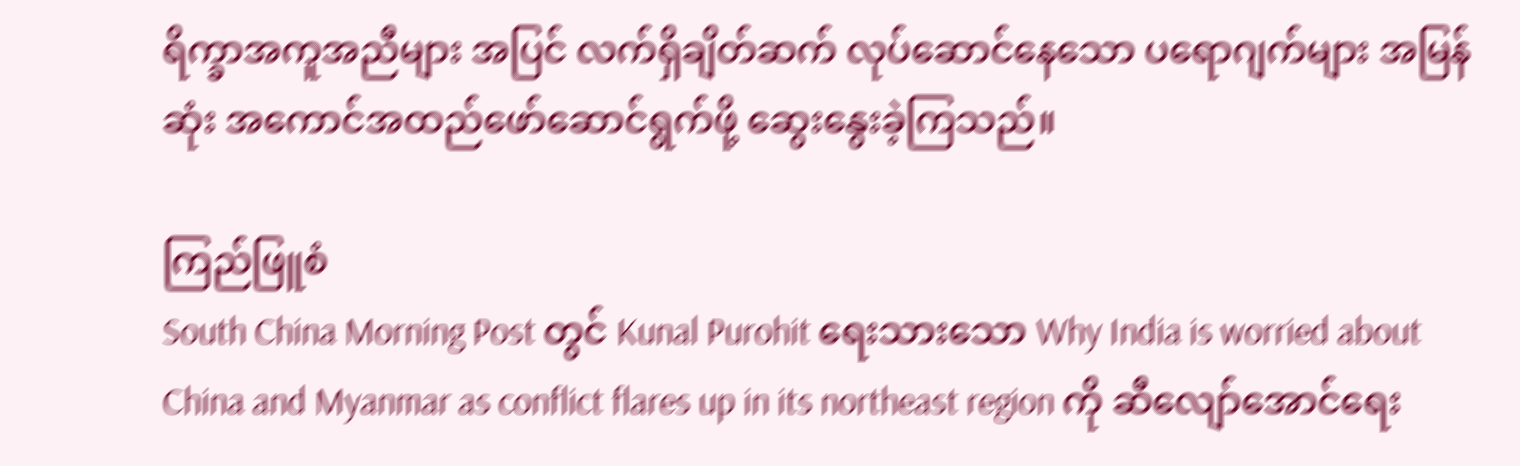ရိက္ခာအကူအညီများ အပြင် လက်ရှိချိတ်ဆက် လုပ်ဆောင်နေသော ပရောဂျက်များ အမြန်ဆုံး အကောင်အထည်ဖော်ဆောင်ရွက်ဖို့ ဆွေးနွေးခဲ့ကြသည်။

ကြည်ဖြူစံ
South China Morning Post တွင် Kunal Purohit ရေးသားသော Why India is worried about China and Myanmar as conflict flares up in its northeast region ကို ဆီလျော်အောင်ရေး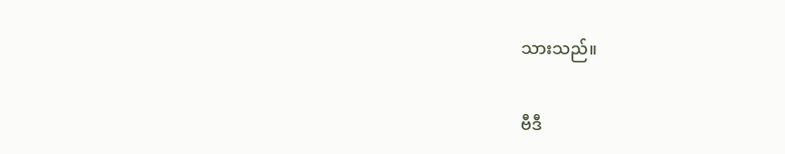သားသည်။

ဗီဒီ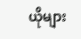ယိုများ